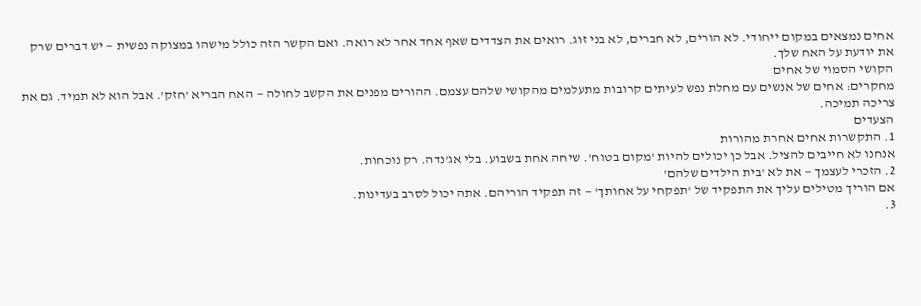אחים נמצאים במקום ייחודי. לא הורים, לא חברים, לא בני זוג. רואים את הצדדים שאף אחד אחר לא רואה. ואם הקשר הזה כולל מישהו במצוקה נפשית — יש דברים שרק את יודעת על האח שלך.
הקושי הסמוי של אחים
מחקרים: אחים של אנשים עם מחלת נפש לעיתים קרובות מתעלמים מהקושי שלהם עצמם. ההורים מפנים את הקשב לחולה — האח הבריא 'חזק'. אבל הוא לא תמיד. גם את צריכה תמיכה.
הצעדים
1. התקשרות אחים אחרת מהורות
אנחנו לא חייבים להציל. אבל כן יכולים להיות 'מקום בטוח'. שיחה אחת בשבוע. בלי אג'נדה. רק נוכחות.
2. הזכרי לעצמך — את לא 'בית הילדים שלהם'
אם הוריך מטילים עליך את התפקיד של 'תפקחי על אחותך' — זה תפקיד הוריהם. אתה יכול לסרב בעדינות.
3.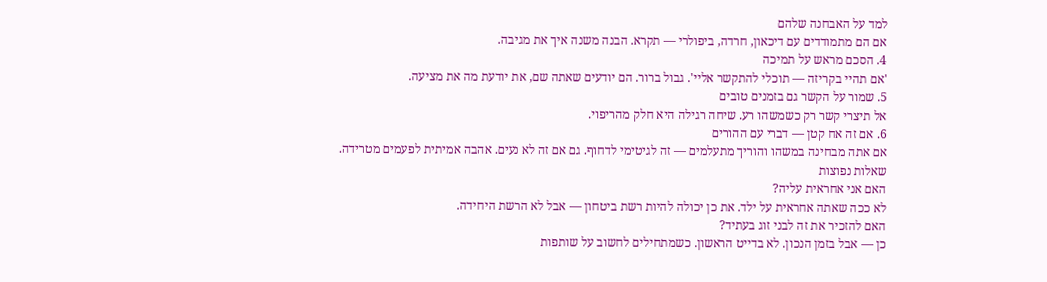למד על האבחנה שלהם
אם הם מתמודדים עם דיכאון, חרדה, ביפולרי — תקרא. הבנה משנה איך את מגיבה.
4. הסכם מראש על תמיכה
'אם תהיי בקריזה — תוכלי להתקשר אליי'. גבול ברור. הם יודעים שאתה שם, את יודעת מה את מציעה.
5. שמור על הקשר גם בזמנים טובים
אל תיצרי קשר רק כשמשהו רע. שיחה רגילה היא חלק מהריפוי.
6. אם זה אח קטן — דברי עם ההורים
אם אתה מבחינה במשהו והוריך מתעלמים — זה לגיטימי לדחוף. גם אם זה לא נעים. אהבה אמיתית לפעמים מטרידה.
שאלות נפוצות
האם אני אחראית עליה?
לא ככה שאתה אחראית על ילד. את כן יכולה להיות רשת ביטחון — אבל לא הרשת היחידה.
האם להזכיר את זה לבני זוג בעתיד?
כן — אבל בזמן הנכון. לא בדייט הראשון. כשמתחילים לחשוב על שותפות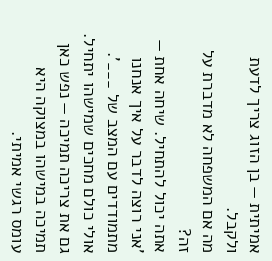אמיתית — בן הזוג צריך לדעת ולקבל.
מה אם המשפחה לא מדברת על זה?
אתה יכול להתחיל. שיחה אחת — 'אני רוצה לדבר על איך אנחנו מתמודדים עם המצב של ___'. אולי כולם מחכים שמישהו יתחיל.
גם את צריכה תמיכה — נפש כאן
תמיכה במישהו במצוקה היא עומס רגשי אמיתי.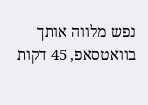נפש מלווה אותך בוואטסאפ, 45 דקות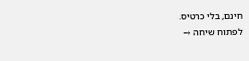חינם, בלי כרטיס.
לפתוח שיחה →